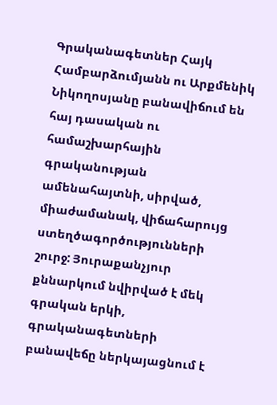Գրականագետներ Հայկ Համբարձումյանն ու Արքմենիկ Նիկողոսյանը բանավիճում են հայ դասական ու համաշխարհային գրականության ամենահայտնի, սիրված, միաժամանակ, վիճահարույց ստեղծագործությունների շուրջ: Յուրաքանչյուր քննարկում նվիրված է մեկ գրական երկի, գրականագետների բանավեճը ներկայացնում է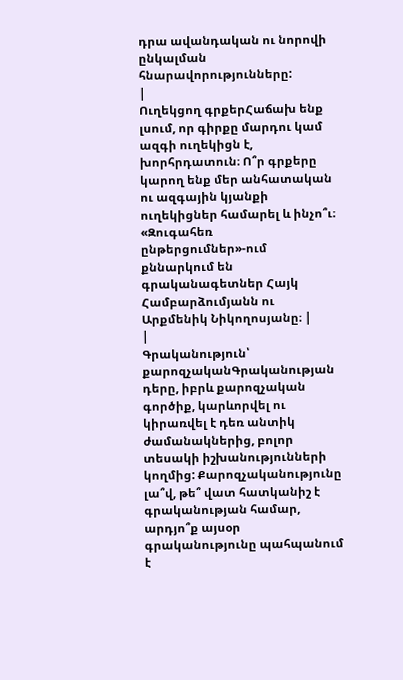դրա ավանդական ու նորովի ընկալման հնարավորությունները:
|
Ուղեկցող գրքերՀաճախ ենք լսում, որ գիրքը մարդու կամ ազգի ուղեկիցն է, խորհրդատուն։ Ո՞ր գրքերը կարող ենք մեր անհատական ու ազգային կյանքի ուղեկիցներ համարել և ինչո՞ւ։ «Զուգահեռ ընթերցումներ»-ում քննարկում են գրականագետներ Հայկ Համբարձումյանն ու Արքմենիկ Նիկողոսյանը։ |
|
Գրականություն՝ քարոզչականԳրականության դերը, իբրև քարոզչական գործիք, կարևորվել ու կիրառվել է դեռ անտիկ ժամանակներից, բոլոր տեսակի իշխանությունների կողմից: Քարոզչականությունը լա՞վ, թե՞ վատ հատկանիշ է գրականության համար, արդյո՞ք այսօր գրականությունը պահպանում է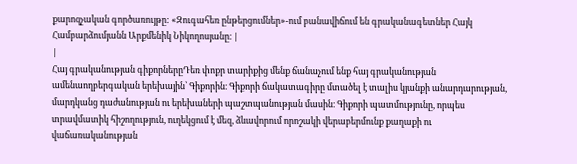քարոզչական գործառույթը: «Զուգահեռ ընթերցումներ»-ում բանավիճում են գրականագետներ Հայկ Համբարձումյանն Արքմենիկ Նիկողոսյանը։ |
|
Հայ գրականության գիքորներըԴեռ փոքր տարիքից մենք ճանաչում ենք հայ գրականության ամենաողբերգական երեխային՝ Գիքորին։ Գիքորի ճակատագիրը մտածել է տալիս կյանքի անարդարության, մարդկանց դաժանության ու երեխաների պաշտպանության մասին։ Գիքորի պատմությունը, որպես տրավմատիկ հիշողություն, ուղեկցում է մեզ, ձևավորում որոշակի վերաբերմունք քաղաքի ու վաճառականության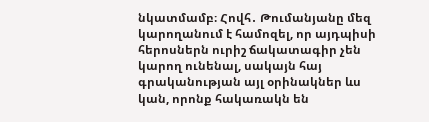նկատմամբ։ Հովհ․ Թումանյանը մեզ կարողանում է համոզել, որ այդպիսի հերոսներն ուրիշ ճակատագիր չեն կարող ունենալ, սակայն հայ գրականության այլ օրինակներ ևս կան, որոնք հակառակն են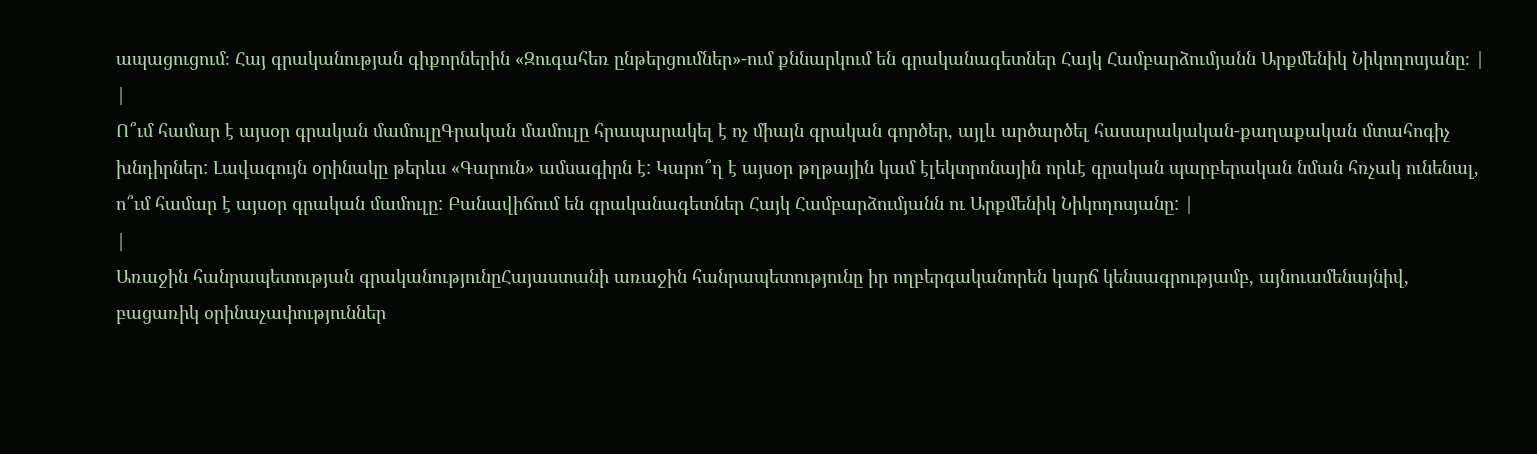ապացուցում։ Հայ գրականության գիքորներին «Զուգահեռ ընթերցումներ»-ում քննարկում են գրականագետներ Հայկ Համբարձումյանն Արքմենիկ Նիկողոսյանը։ |
|
Ո՞ւմ համար է այսօր գրական մամուլըԳրական մամուլը հրապարակել է ոչ միայն գրական գործեր, այլև արծարծել հասարակական-քաղաքական մտահոգիչ խնդիրներ: Լավագույն օրինակը թերևս «Գարուն» ամսագիրն է: Կարո՞ղ է այսօր թղթային կամ էլեկտրոնային որևէ գրական պարբերական նման հռչակ ունենալ, ո՞ւմ համար է այսօր գրական մամուլը: Բանավիճում են գրականագետներ Հայկ Համբարձումյանն ու Արքմենիկ Նիկողոսյանը: |
|
Առաջին հանրապետության գրականությունըՀայաստանի առաջին հանրապետությունը իր ողբերգականորեն կարճ կենսագրությամբ, այնուամենայնիվ, բացառիկ օրինաչափություններ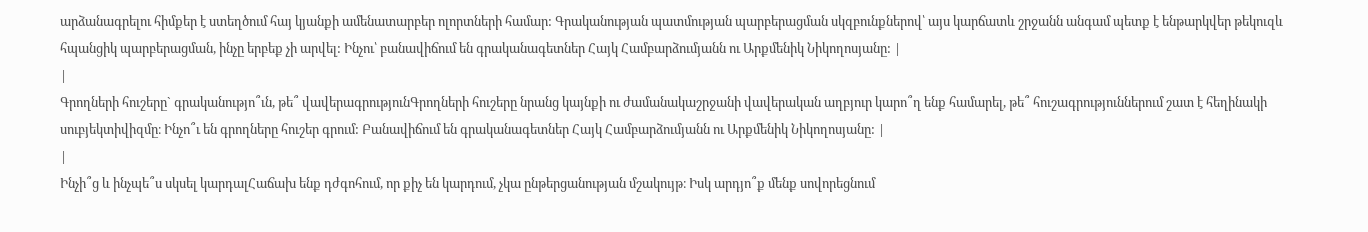արձանագրելու հիմքեր է ստեղծում հայ կյանքի ամենատարբեր ոլորտների համար: Գրականության պատմության պարբերացման սկզբունքներով՝ այս կարճատև շրջանն անգամ պետք է ենթարկվեր թեկուզև հպանցիկ պարբերացման, ինչը երբեք չի արվել: Ինչու՝ բանավիճում են գրականագետներ Հայկ Համբարձումյանն ու Արքմենիկ Նիկողոսյանը: |
|
Գրողների հուշերը` գրականությո՞ւն, թե՞ վավերագրությունԳրողների հուշերը նրանց կայնքի ու ժամանակաշրջանի վավերական աղբյուր կարո՞ղ ենք համարել, թե՞ հուշագրություններում շատ է հեղինակի սուբյեկտիվիզմը։ Ինչո՞ւ են գրողները հուշեր գրում: Բանավիճում են գրականագետներ Հայկ Համբարձումյանն ու Արքմենիկ Նիկողոսյանը: |
|
Ինչի՞ց և ինչպե՞ս սկսել կարդալՀաճախ ենք դժգոհում, որ քիչ են կարդում, չկա ընթերցանության մշակույթ։ Իսկ արդյո՞ք մենք սովորեցնում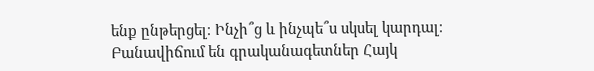ենք ընթերցել։ Ինչի՞ց և ինչպե՞ս սկսել կարդալ։ Բանավիճում են գրականագետներ Հայկ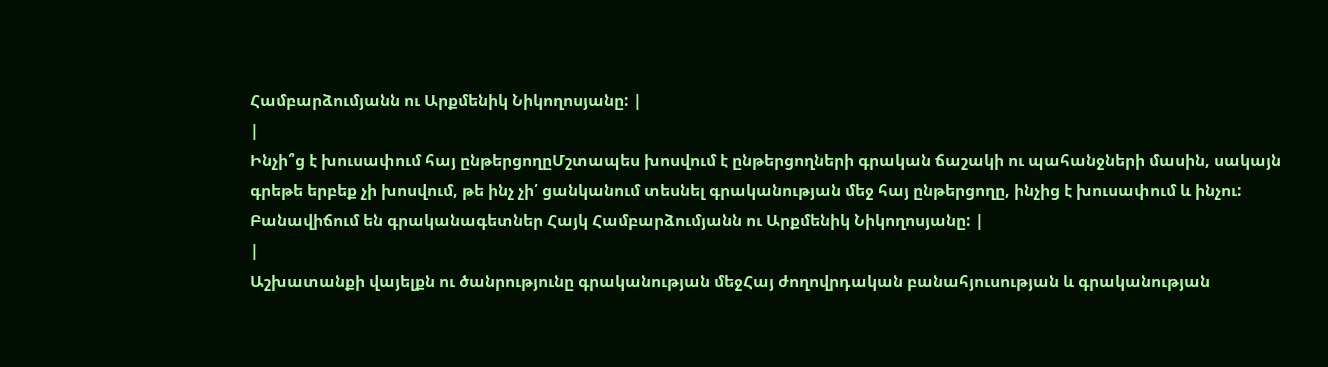Համբարձումյանն ու Արքմենիկ Նիկողոսյանը: |
|
Ինչի՞ց է խուսափում հայ ընթերցողըՄշտապես խոսվում է ընթերցողների գրական ճաշակի ու պահանջների մասին, սակայն գրեթե երբեք չի խոսվում, թե ինչ չի՛ ցանկանում տեսնել գրականության մեջ հայ ընթերցողը, ինչից է խուսափում և ինչու: Բանավիճում են գրականագետներ Հայկ Համբարձումյանն ու Արքմենիկ Նիկողոսյանը: |
|
Աշխատանքի վայելքն ու ծանրությունը գրականության մեջՀայ ժողովրդական բանահյուսության և գրականության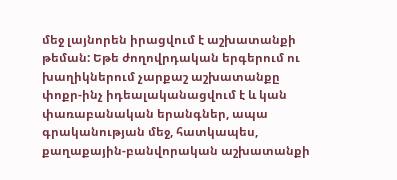մեջ լայնորեն իրացվում է աշխատանքի թեման: Եթե ժողովրդական երգերում ու խաղիկներում չարքաշ աշխատանքը փոքր-ինչ իդեալականացվում է և կան փառաբանական երանգներ, ապա գրականության մեջ, հատկապես, քաղաքային-բանվորական աշխատանքի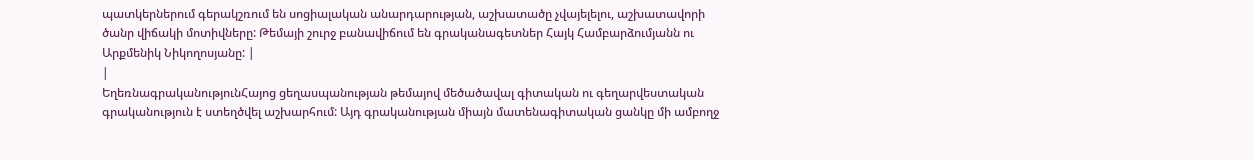պատկերներում գերակշռում են սոցիալական անարդարության, աշխատածը չվայելելու, աշխատավորի ծանր վիճակի մոտիվները: Թեմայի շուրջ բանավիճում են գրականագետներ Հայկ Համբարձումյանն ու Արքմենիկ Նիկողոսյանը: |
|
ԵղեռնագրականությունՀայոց ցեղասպանության թեմայով մեծածավալ գիտական ու գեղարվեստական գրականություն է ստեղծվել աշխարհում: Այդ գրականության միայն մատենագիտական ցանկը մի ամբողջ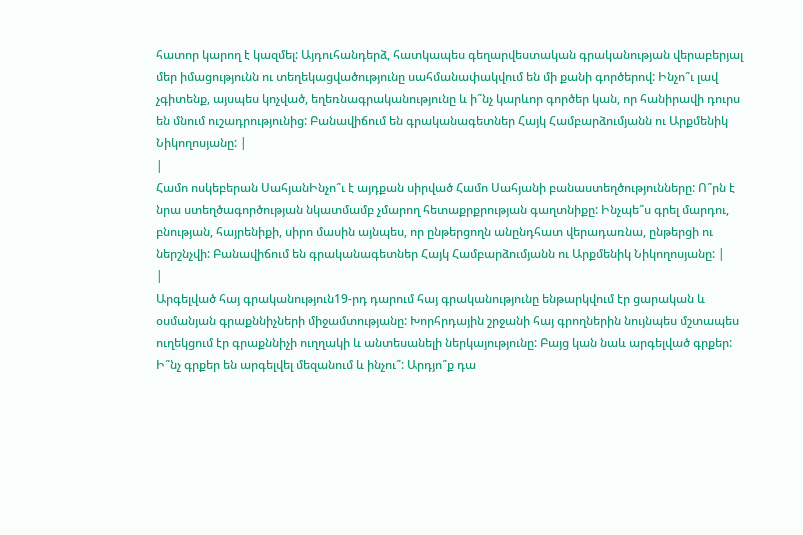հատոր կարող է կազմել: Այդուհանդերձ, հատկապես գեղարվեստական գրականության վերաբերյալ մեր իմացությունն ու տեղեկացվածությունը սահմանափակվում են մի քանի գործերով: Ինչո՞ւ լավ չգիտենք, այսպես կոչված, եղեռնագրականությունը և ի՞նչ կարևոր գործեր կան, որ հանիրավի դուրս են մնում ուշադրությունից: Բանավիճում են գրականագետներ Հայկ Համբարձումյանն ու Արքմենիկ Նիկողոսյանը: |
|
Համո ոսկեբերան ՍահյանԻնչո՞ւ է այդքան սիրված Համո Սահյանի բանաստեղծությունները: Ո՞րն է նրա ստեղծագործության նկատմամբ չմարող հետաքրքրության գաղտնիքը: Ինչպե՞ս գրել մարդու, բնության, հայրենիքի, սիրո մասին այնպես, որ ընթերցողն անընդհատ վերադառնա, ընթերցի ու ներշնչվի: Բանավիճում են գրականագետներ Հայկ Համբարձումյանն ու Արքմենիկ Նիկողոսյանը: |
|
Արգելված հայ գրականություն19-րդ դարում հայ գրականությունը ենթարկվում էր ցարական և օսմանյան գրաքննիչների միջամտությանը: Խորհրդային շրջանի հայ գրողներին նույնպես մշտապես ուղեկցում էր գրաքննիչի ուղղակի և անտեսանելի ներկայությունը: Բայց կան նաև արգելված գրքեր: Ի՞նչ գրքեր են արգելվել մեզանում և ինչու՞: Արդյո՞ք դա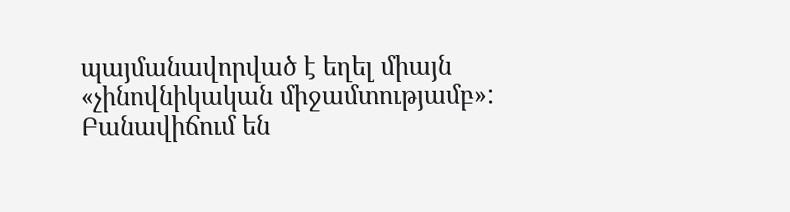պայմանավորված է եղել միայն «չինովնիկական միջամտությամբ»: Բանավիճում են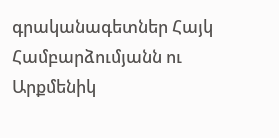գրականագետներ Հայկ Համբարձումյանն ու Արքմենիկ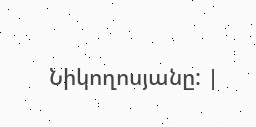Նիկողոսյանը: |